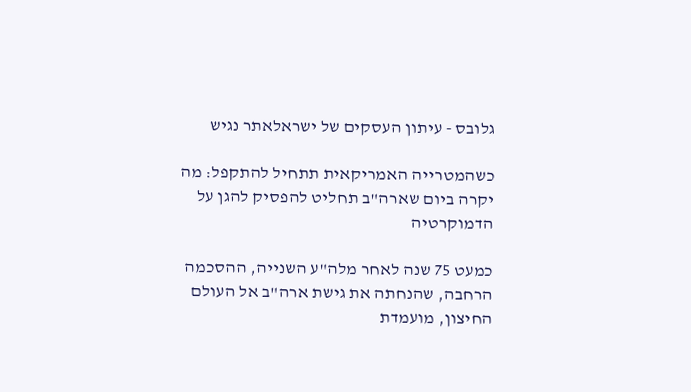גלובס - עיתון העסקים של ישראלאתר נגיש

כשהמטרייה האמריקאית תתחיל להתקפל: מה יקרה ביום שארה"ב תחליט להפסיק להגן על הדמוקרטיה

כמעט 75 שנה לאחר מלה"ע השנייה, ההסכמה הרחבה, שהנחתה את גישת ארה"ב אל העולם החיצון, מועמדת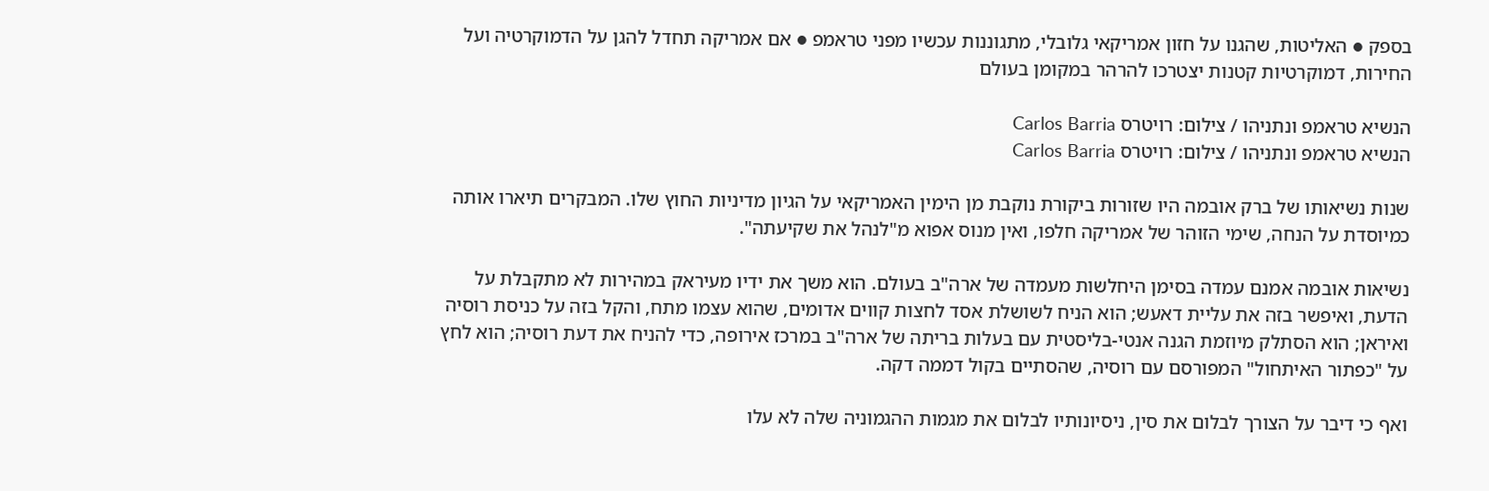בספק ● האליטות, שהגנו על חזון אמריקאי גלובלי, מתגוננות עכשיו מפני טראמפ ● אם אמריקה תחדל להגן על הדמוקרטיה ועל החירות, דמוקרטיות קטנות יצטרכו להרהר במקומן בעולם

הנשיא טראמפ ונתניהו / צילום: רויטרס Carlos Barria
הנשיא טראמפ ונתניהו / צילום: רויטרס Carlos Barria

שנות נשיאותו של ברק אובמה היו שזורות ביקורת נוקבת מן הימין האמריקאי על הגיון מדיניות החוץ שלו. המבקרים תיארו אותה כמיוסדת על הנחה, שימי הזוהר של אמריקה חלפו, ואין מנוס אפוא מ"לנהל את שקיעתה".

נשיאות אובמה אמנם עמדה בסימן היחלשות מעמדה של ארה"ב בעולם. הוא משך את ידיו מעיראק במהירות לא מתקבלת על הדעת, ואיפשר בזה את עליית דאעש; הוא הניח לשושלת אסד לחצות קווים אדומים, שהוא עצמו מתח, והקל בזה על כניסת רוסיה ואיראן; הוא הסתלק מיוזמת הגנה אנטי-בליסטית עם בעלות בריתה של ארה"ב במרכז אירופה, כדי להניח את דעת רוסיה; הוא לחץ על "כפתור האיתחול" המפורסם עם רוסיה, שהסתיים בקול דממה דקה.

ואף כי דיבר על הצורך לבלום את סין, ניסיונותיו לבלום את מגמות ההגמוניה שלה לא עלו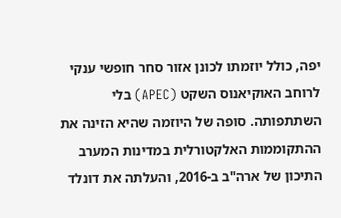יפה, כולל יוזמתו לכונן אזור סחר חופשי ענקי לרוחב האוקיאנוס השקט (APEC) בלי השתתפותה. סופה של היוזמה שהיא הזינה את ההתקוממות האלקטורלית במדינות המערב התיכון של ארה"ב ב-2016, והעלתה את דונלד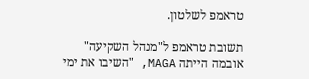טראמפ לשלטון.

תשובת טראמפ ל"מנהל השקיעה" אובמה הייתה MAGA, "השיבו את ימי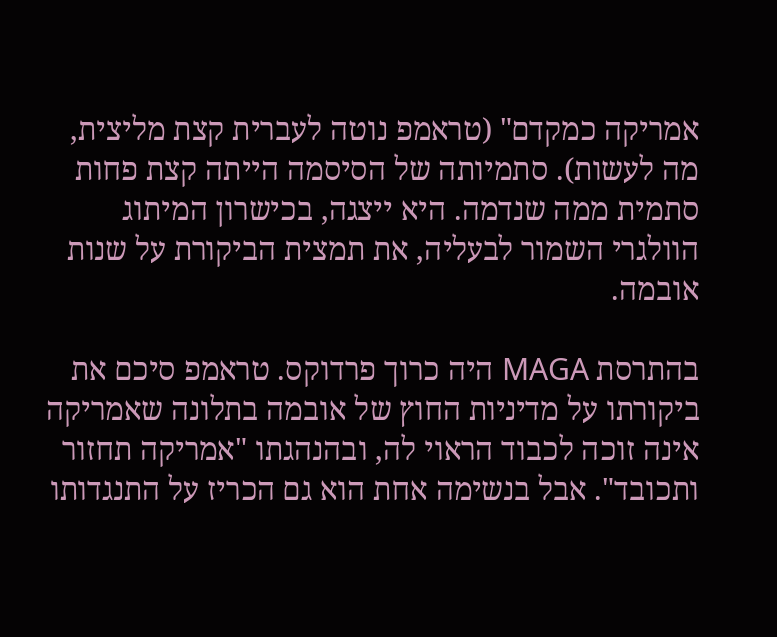אמריקה כמקדם" (טראמפ נוטה לעברית קצת מליצית, מה לעשות). סתמיותה של הסיסמה הייתה קצת פחות סתמית ממה שנדמה. היא ייצגה, בכישרון המיתוג הוולגרי השמור לבעליה, את תמצית הביקורת על שנות אובמה.

בהתרסת MAGA היה כרוך פרדוקס. טראמפ סיכם את ביקורתו על מדיניות החוץ של אובמה בתלונה שאמריקה אינה זוכה לכבוד הראוי לה, ובהנהגתו "אמריקה תחזור ותכובד". אבל בנשימה אחת הוא גם הכריז על התנגדותו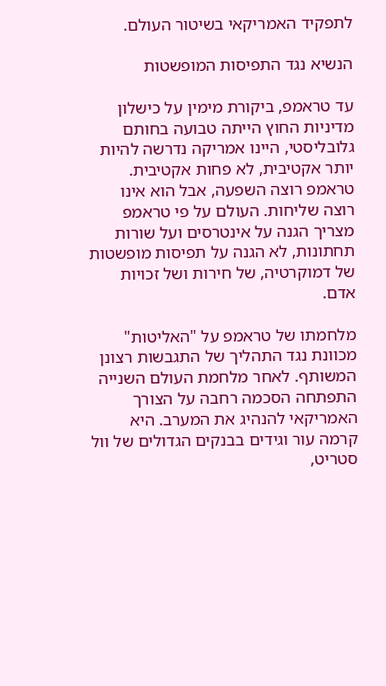לתפקיד האמריקאי בשיטור העולם.

הנשיא נגד התפיסות המופשטות

עד טראמפ, ביקורת מימין על כישלון מדיניות החוץ הייתה טבועה בחותם גלובליסטי, היינו אמריקה נדרשה להיות יותר אקטיבית, לא פחות אקטיבית. טראמפ רוצה השפעה, אבל הוא אינו רוצה שליחות. העולם על פי טראמפ מצריך הגנה על אינטרסים ועל שורות תחתונות, לא הגנה על תפיסות מופשטות של דמוקרטיה, של חירות ושל זכויות אדם.

מלחמתו של טראמפ על "האליטות" מכוונת נגד התהליך של התגבשות רצונן המשותף. לאחר מלחמת העולם השנייה התפתחה הסכמה רחבה על הצורך האמריקאי להנהיג את המערב. היא קרמה עור וגידים בבנקים הגדולים של וול סטריט,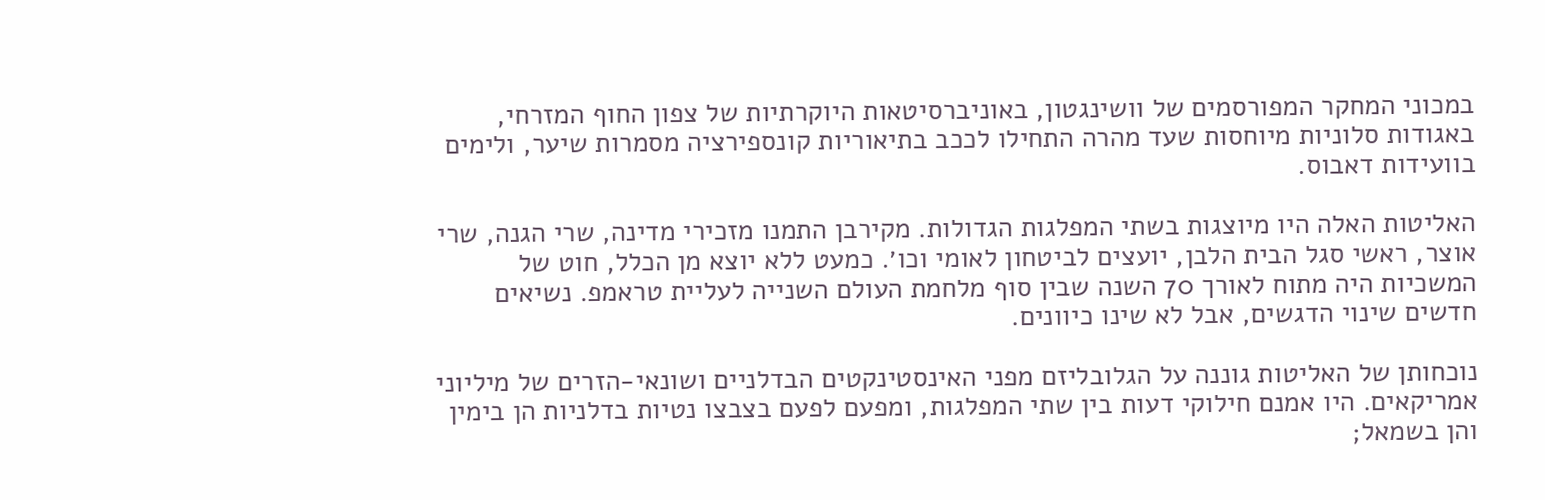במכוני המחקר המפורסמים של וושינגטון, באוניברסיטאות היוקרתיות של צפון החוף המזרחי, באגודות סלוניות מיוחסות שעד מהרה התחילו לככב בתיאוריות קונספירציה מסמרות שיער, ולימים בוועידות דאבוס.

האליטות האלה היו מיוצגות בשתי המפלגות הגדולות. מקירבן התמנו מזכירי מדינה, שרי הגנה, שרי אוצר, ראשי סגל הבית הלבן, יועצים לביטחון לאומי וכו׳. כמעט ללא יוצא מן הכלל, חוט של המשכיות היה מתוח לאורך 70 השנה שבין סוף מלחמת העולם השנייה לעליית טראמפ. נשיאים חדשים שינוי הדגשים, אבל לא שינו כיוונים.

נוכחותן של האליטות גוננה על הגלובליזם מפני האינסטינקטים הבדלניים ושונאי-הזרים של מיליוני אמריקאים. היו אמנם חילוקי דעות בין שתי המפלגות, ומפעם לפעם בצבצו נטיות בדלניות הן בימין והן בשמאל;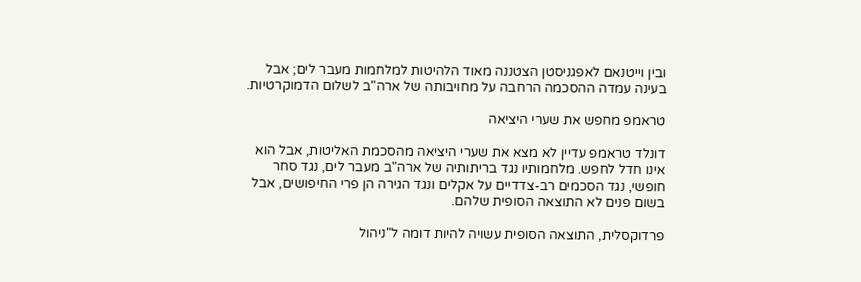ובין וייטנאם לאפגניסטן הצטננה מאוד הלהיטות למלחמות מעבר לים; אבל בעינה עמדה ההסכמה הרחבה על מחויבותה של ארה"ב לשלום הדמוקרטיות.

טראמפ מחפש את שערי היציאה

דונלד טראמפ עדיין לא מצא את שערי היציאה מהסכמת האליטות, אבל הוא אינו חדל לחפש. מלחמותיו נגד בריתותיה של ארה"ב מעבר לים, נגד סחר חופשי, נגד הסכמים רב-צדדיים על אקלים ונגד הגירה הן פרי החיפושים, אבל בשום פנים לא התוצאה הסופית שלהם.

פרדוקסלית, התוצאה הסופית עשויה להיות דומה ל"ניהול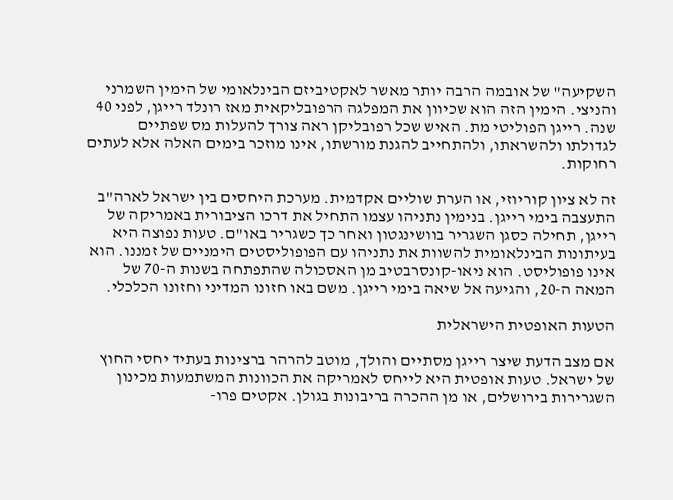השקיעה" של אובמה הרבה יותר מאשר לאקטיביזם הבינלאומי של הימין השמרני והניצי. הימין הזה הוא שכיוון את המפלגה הרפובליקאית מאז רונלד רייגן, לפני 40 שנה. רייגן הפוליטי מת. האיש שכל רפובליקן ראה צורך להעלות מס שפתיים לגדולתו ולהשראתו, ולהתחייב להגנת מורשתו, אינו מוזכר בימים האלה אלא לעתים רחוקות.

זה לא ציון קוריוזי, או הערת שוליים אקדמית. מערכת היחסים בין ישראל לארה"ב התעצבה בימי רייגן. בנימין נתניהו עצמו התחיל את דרכו הציבורית באמריקה של רייגן, תחילה כסגן השגריר בוושינגטון ואחר כך כשגריר באו"ם. טעות נפוצה היא בעיתונות הבינלאומית להשוות את נתניהו עם הפופוליסטים הימניים של זמננו. הוא אינו פופוליסט. הוא ניאו-קונסרבטיב מן האסכולה שהתפתחה בשנות ה-70 של המאה ה-20, והגיעה אל שיאה בימי רייגן. משם באו חזונו המדיני וחזונו הכלכלי.

הטעות האופטית הישראלית

אם מצב הדעת שיצר רייגן מסתיים והולך, מוטב להרהר ברצינות בעתיד יחסי החוץ של ישראל. טעות אופטית היא לייחס לאמריקה את הכוונות המשתמעות מכינון השגרירות בירושלים, או מן ההכרה בריבונות בגולן. אקטים פרו-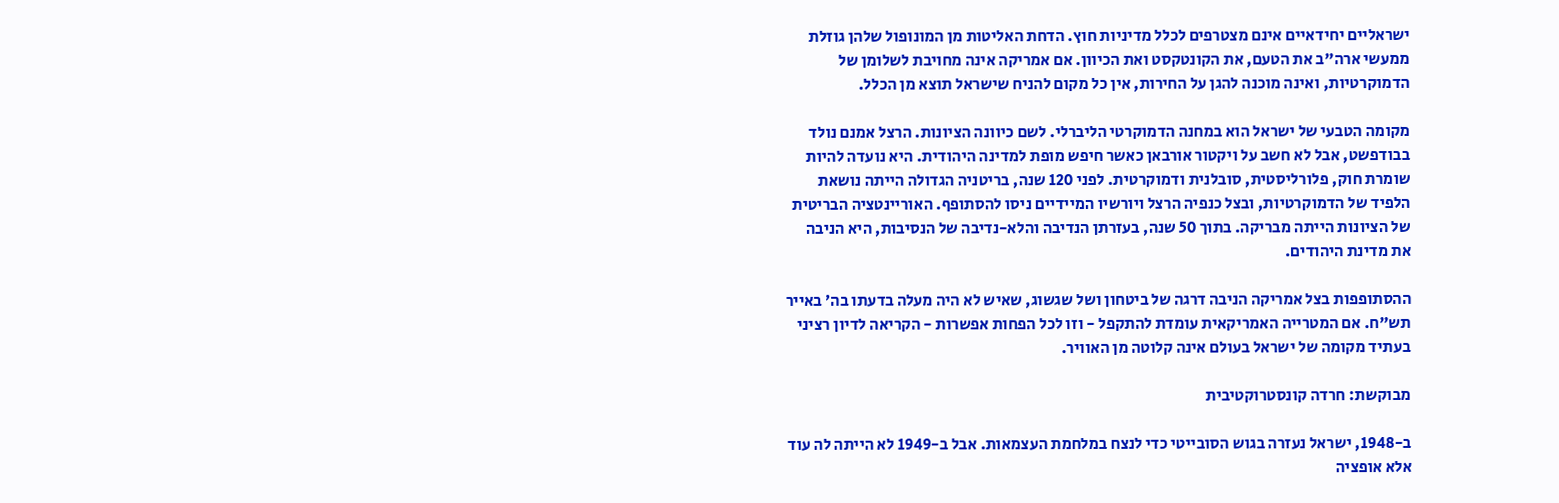ישראליים יחידאיים אינם מצטרפים לכלל מדיניות חוץ. הדחת האליטות מן המונופול שלהן גוזלת ממעשי ארה"ב את הטעם, את הקונטקסט ואת הכיוון. אם אמריקה אינה מחויבת לשלומן של הדמוקרטיות, ואינה מוכנה להגן על החירות, אין כל מקום להניח שישראל תוצא מן הכלל.

מקומה הטבעי של ישראל הוא במחנה הדמוקרטי הליברלי. לשם כיוונה הציונות. הרצל אמנם נולד בבודפשט, אבל לא חשב על ויקטור אורבאן כאשר חיפש מופת למדינה היהודית. היא נועדה להיות שומרת חוק, פלורליסטית, סובלנית ודמוקרטית. לפני 120 שנה, בריטניה הגדולה הייתה נושאת הלפיד של הדמוקרטיות, ובצל כנפיה הרצל ויורשיו המיידיים ניסו להסתופף. האוריינטציה הבריטית של הציונות הייתה מבריקה. בתוך 50 שנה, בעזרתן הנדיבה והלא-נדיבה של הנסיבות, היא הניבה את מדינת היהודים.

ההסתופפות בצל אמריקה הניבה דרגה של ביטחון ושל שגשוג, שאיש לא היה מעלה בדעתו בה׳ באייר תש"ח. אם המטרייה האמריקאית עומדת להתקפל - וזו לכל הפחות אפשרות - הקריאה לדיון רציני בעתיד מקומה של ישראל בעולם אינה קלוטה מן האוויר.

מבוקשת: חרדה קונסטרוקטיבית

ב-1948, ישראל נעזרה בגוש הסובייטי כדי לנצח במלחמת העצמאות. אבל ב-1949 לא הייתה לה עוד אלא אופציה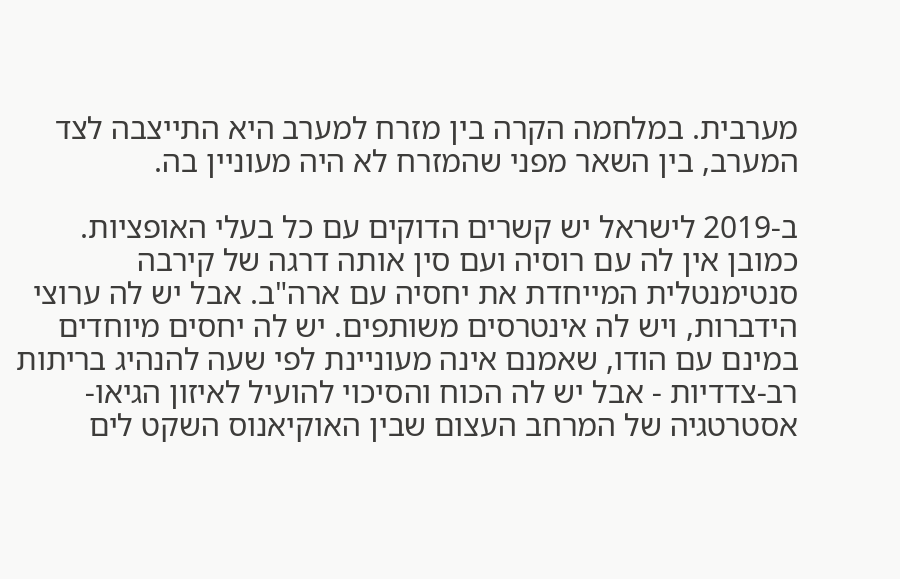מערבית. במלחמה הקרה בין מזרח למערב היא התייצבה לצד המערב, בין השאר מפני שהמזרח לא היה מעוניין בה.

ב-2019 לישראל יש קשרים הדוקים עם כל בעלי האופציות. כמובן אין לה עם רוסיה ועם סין אותה דרגה של קירבה סנטימנטלית המייחדת את יחסיה עם ארה"ב. אבל יש לה ערוצי הידברות, ויש לה אינטרסים משותפים. יש לה יחסים מיוחדים במינם עם הודו, שאמנם אינה מעוניינת לפי שעה להנהיג בריתות רב-צדדיות - אבל יש לה הכוח והסיכוי להועיל לאיזון הגיאו-אסטרטגיה של המרחב העצום שבין האוקיאנוס השקט לים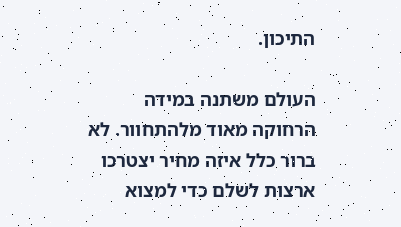התיכון.

העולם משתנה במידה הרחוקה מאוד מלהתחוור. לא ברור כלל איזה מחיר יצטרכו ארצות לשלם כדי למצוא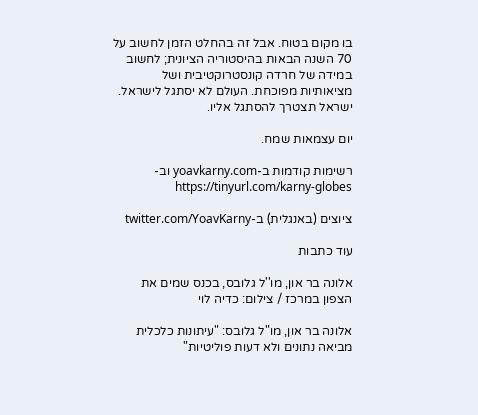בו מקום בטוח. אבל זה בהחלט הזמן לחשוב על 70 השנה הבאות בהיסטוריה הציונית; לחשוב במידה של חרדה קונסטרוקטיבית ושל מציאותיות מפוכחת. העולם לא יסתגל לישראל. ישראל תצטרך להסתגל אליו.

יום עצמאות שמח.

רשימות קודמות ב-yoavkarny.com וב-https://tinyurl.com/karny-globes

ציוצים (באנגלית) ב-twitter.com/YoavKarny

עוד כתבות

אלונה בר און, מו''ל גלובס, בכנס שמים את הצפון במרכז / צילום: כדיה לוי

אלונה בר און, מו"ל גלובס: "עיתונות כלכלית מביאה נתונים ולא דעות פוליטיות"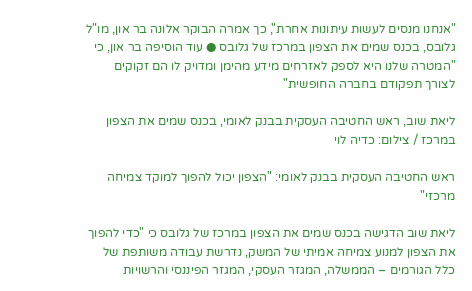"אנחנו מנסים לעשות עיתונות אחרת", כך אמרה הבוקר אלונה בר און, מו"ל גלובס, בכנס שמים את הצפון במרכז של גלובס ● עוד הוסיפה בר און, כי "המטרה שלנו היא לספק לאזרחים מידע מהימן ומדויק לו הם זקוקים לצורך תפקודם בחברה החופשית"

ליאת שוב, ראש החטיבה העסקית בבנק לאומי, בכנס שמים את הצפון במרכז / צילום: כדיה לוי

ראש החטיבה העסקית בבנק לאומי: "הצפון יכול להפוך למוקד צמיחה מרכזי"

ליאת שוב הדגישה בכנס שמים את הצפון במרכז של גלובס כי "כדי להפוך את הצפון למנוע צמיחה אמיתי של המשק, נדרשת עבודה משותפת של כלל הגורמים – הממשלה, המגזר העסקי, המגזר הפיננסי והרשויות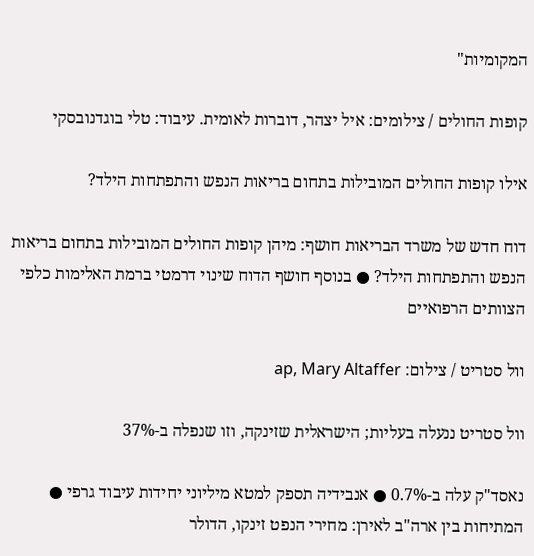המקומיות"

קופות החולים / צילומים: איל יצהר, דוברות לאומית. עיבוד: טלי בוגדנובסקי

אילו קופות החולים המובילות בתחום בריאות הנפש והתפתחות הילד?

דוח חדש של משרד הבריאות חושף: מיהן קופות החולים המובילות בתחום בריאות הנפש והתפתחות הילד? ● בנוסף חושף הדוח שינוי דרמטי ברמת האלימות כלפי הצוותים הרפואיים

וול סטריט / צילום: ap, Mary Altaffer

וול סטריט ננעלה בעליות; הישראלית שזינקה, וזו שנפלה ב-37%

נאסד"ק עלה ב-0.7% ● אנבידיה תספק למטא מיליוני יחידות עיבוד גרפי ● המתיחות בין ארה"ב לאירן: מחירי הנפט זינקו, הדולר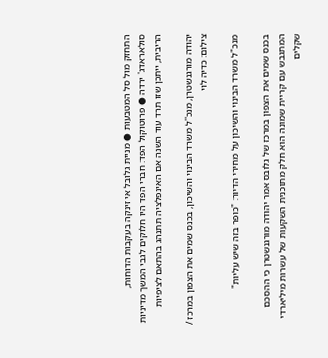התחזק מול סל המטבעות ● מניית גלובל אי זינקה בעקבות הדוחות, סולאראדג' ירדה ● פרוטוקול הפד: חברי הפד היו חלוקים לגבי המשך מדיניות הריבית, ייתכן שזו תרד עוד השנה אם האינפלציה תתנהג בהתאם לציפיות

יהודה מורגנשטרן, מנכ''ל משרד הבינוי והשיכון, בכנס שמים את הצפון במרכז / צילום: כדיה לוי

מנכ"ל משרד הבינוי והשיכון על מחירי הדיור: "כופר בזה שיש עליות"

בכנס שמים את הצפון במרכז של גלובס אמר יהודה מורגנשטרן כי ההסכם המתגבש עם קריית שמונה הוא חלק מתוכנית השקעות של עשרות מיליארדי שקלים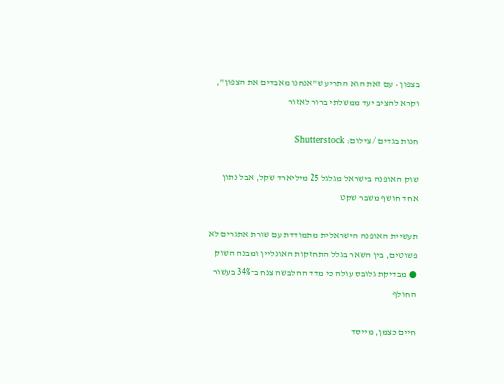בצפון • עם זאת הוא התריע ש"אנחנו מאבדים את הצפון", וקרא להציב יעד ממשלתי ברור לאזור

חנות בגדים / צילום: Shutterstock

שוק האופנה בישראל מגלגל 25 מיליארד שקל, אבל נתון אחד חושף משבר שקט

תעשיית האופנה הישראלית מתמודדת עם שורת אתגרים לא פשוטים, בין השאר בגלל התחזקות האונליין ומבנה השוק ● מבדיקת גלובס עולה כי מדד ההלבשה צנח ב־34% בעשור החולף

חיים כצמן, מייסד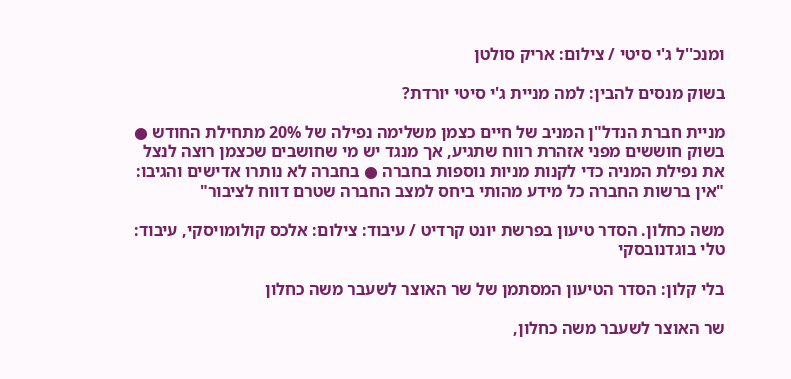ומנכ''ל ג'י סיטי / צילום: אריק סולטן

בשוק מנסים להבין: למה מניית ג'י סיטי יורדת?

מניית חברת הנדל"ן המניב של חיים כצמן משלימה נפילה של 20% מתחילת החודש ● בשוק חוששים מפני אזהרת רווח שתגיע, אך מנגד יש מי שחושבים שכצמן רוצה לנצל את נפילת המניה כדי לקנות מניות נוספות בחברה ● בחברה לא נותרו אדישים והגיבו: "אין ברשות החברה כל מידע מהותי ביחס למצב החברה שטרם דווח לציבור"

משה כחלון. הסדר טיעון בפרשת יונט קרדיט / עיבוד: צילום: אלכס קולומויסקי, עיבוד: טלי בוגדנובסקי

בלי קלון: הסדר הטיעון המסתמן של שר האוצר לשעבר משה כחלון

שר האוצר לשעבר משה כחלון,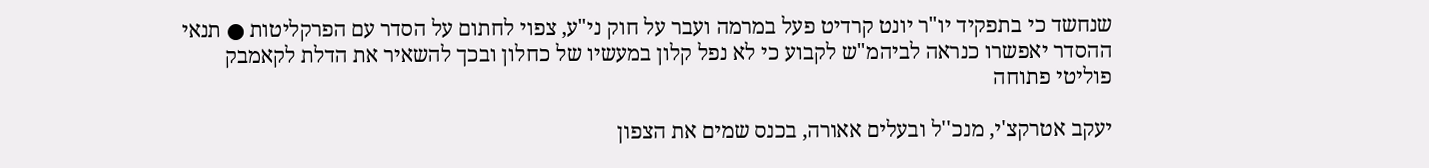שנחשד כי בתפקיד יו"ר יונט קרדיט פעל במרמה ועבר על חוק ני"ע, צפוי לחתום על הסדר עם הפרקליטות ● תנאי ההסדר יאפשרו כנראה לביהמ"ש לקבוע כי לא נפל קלון במעשיו של כחלון ובכך להשאיר את הדלת לקאמבק פוליטי פתוחה

יעקב אטרקצ'י, מנכ''ל ובעלים אאורה, בכנס שמים את הצפון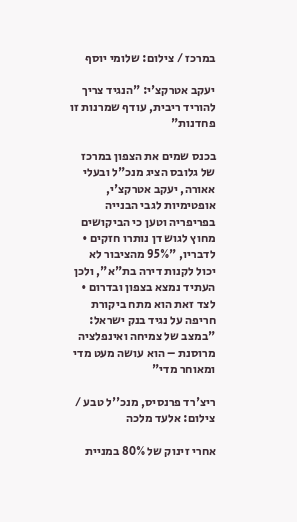במרכז / צילום: שלומי יוסף

יעקב אטרקצ'י: "הנגיד צריך להוריד ריבית, עודף שמרנות זו פחדנות"

בכנס שמים את הצפון במרכז של גלובס הציג מנכ"ל ובעלי אאורה, יעקב אטרקצ'י, אופטימיות לגבי הבנייה בפריפריה וטען כי הביקושים מחוץ לגוש דן נותרו חזקים • לדבריו, "95% מהציבור לא יכול לקנות דירה בת"א", ולכן העתיד נמצא בצפון ובדרום • לצד זאת הוא מתח ביקורת חריפה על נגיד בנק ישראל: "במצב של צמיחה ואינפלציה מרוסנת – הוא עושה מעט מדי ומאוחר מדי"

ריצ'רד פרנסיס, מנכ''ל טבע / צילום: אלעד מלכה

אחרי זינוק של 80% במניית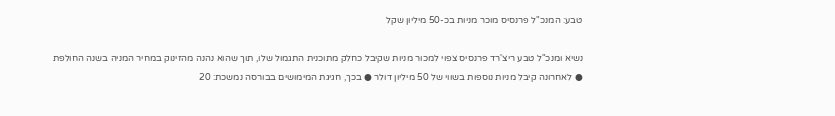טבע: המנכ"ל פרנסיס מוכר מניות בכ-50 מיליון שקל

נשיא ומנכ"ל טבע ריצ'רד פרנסיס צפוי למכור מניות שקיבל כחלק מתוכנית התגמול שלו, תוך שהוא נהנה מהזינוק במחיר המניה בשנה החולפת ● לאחרונה קיבל מניות נוספות בשווי של 50 מיליון דולר ● בכך, חגיגת המימושים בבורסה נמשכת: 20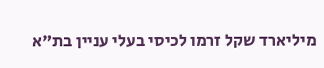מיליארד שקל זרמו לכיסי בעלי עניין בת"א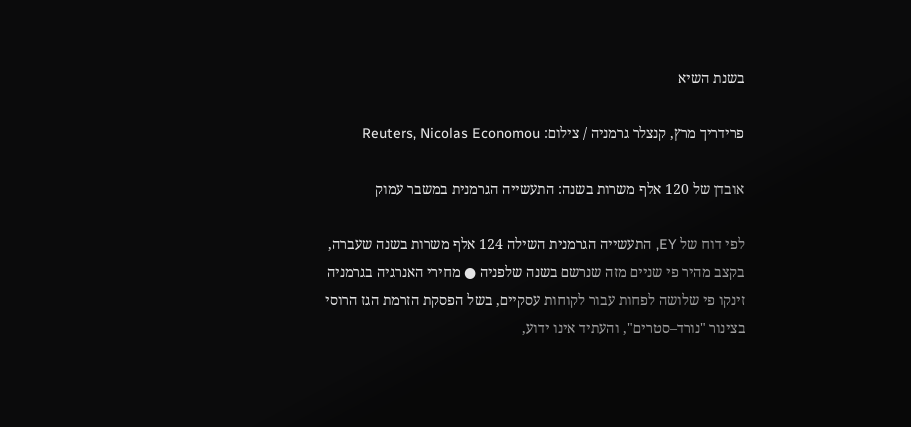בשנת השיא

פרידריך מרץ, קנצלר גרמניה / צילום: Reuters, Nicolas Economou

אובדן של 120 אלף משרות בשנה: התעשייה הגרמנית במשבר עמוק

לפי דוח של EY, התעשייה הגרמנית השילה 124 אלף משרות בשנה שעברה, בקצב מהיר פי שניים מזה שנרשם בשנה שלפניה ● מחירי האנרגיה בגרמניה זינקו פי שלושה לפחות עבור לקוחות עסקיים, בשל הפסקת הזרמת הגז הרוסי בצינור "נורד–סטרים", והעתיד אינו ידוע,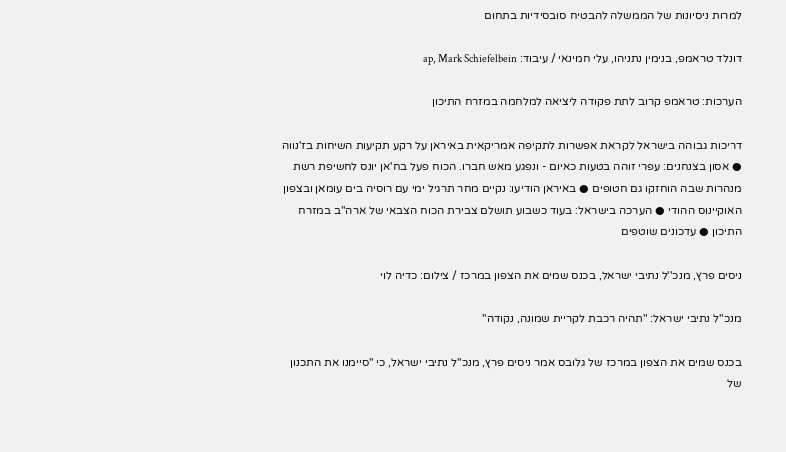למרות ניסיונות של הממשלה להבטיח סובסידיות בתחום

דונלד טראמפ, בנימין נתניהו, עלי חמינאי / עיבוד: ap, Mark Schiefelbein

הערכות: טראמפ קרוב לתת פקודה ליציאה למלחמה במזרח התיכון

דריכות גבוהה בישראל לקראת אפשרות לתקיפה אמריקאית באיראן על רקע תקיעות השיחות בז'נווה ● אסון בצנחנים: עפרי זוהה בטעות כאיום - ונפגע מאש חברו. הכוח פעל בח'אן יונס לחשיפת רשת מנהרות שבה הוחזקו גם חטופים ● באיראן הודיעו: נקיים מחר תרגיל ימי עם רוסיה בים עומאן ובצפון האוקיינוס ההודי ● הערכה בישראל: בעוד כשבוע תושלם צבירת הכוח הצבאי של ארה"ב במזרח התיכון ● עדכונים שוטפים

ניסים פרץ, מנכ''ל נתיבי ישראל, בכנס שמים את הצפון במרכז / צילום: כדיה לוי

מנכ"ל נתיבי ישראל: "תהיה רכבת לקריית שמונה, נקודה"

בכנס שמים את הצפון במרכז של גלובס אמר ניסים פרץ, מנכ"ל נתיבי ישראל, כי "סיימנו את התכנון של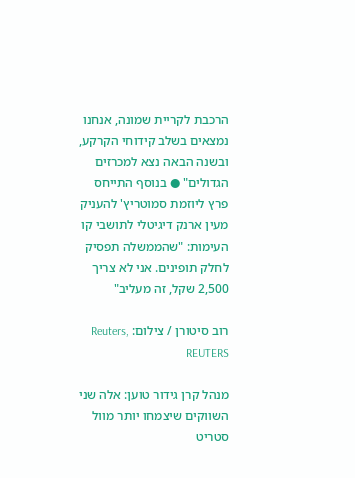הרכבת לקריית שמונה, אנחנו נמצאים בשלב קידוחי הקרקע, ובשנה הבאה נצא למכרזים הגדולים" ● בנוסף התייחס פרץ ליוזמת סמוטריץ' להעניק מעין ארנק דיגיטלי לתושבי קו העימות: "שהממשלה תפסיק לחלק תופינים. אני לא צריך 2,500 שקל, זה מעליב"

רוב סיטורן / צילום: Reuters, REUTERS

מנהל קרן גידור טוען: אלה שני השווקים שיצמחו יותר מוול סטריט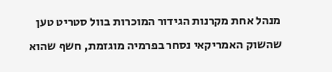מנהל אחת מקרנות הגידור המוכרות בוול סטריט טען שהשוק האמריקאי נסחר בפרמיה מוגזמת, חשף שהוא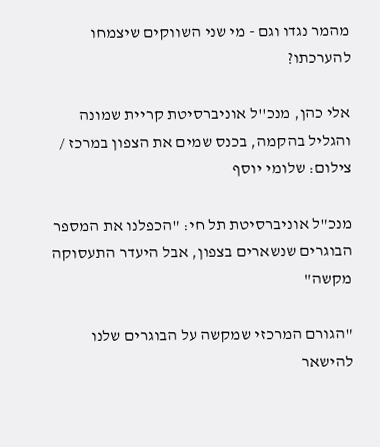מהמר נגדו וגם - מי שני השווקים שיצמחו להערכתו?

אלי כהן, מנכ''ל אוניברסיטת קריית שמונה והגליל בהקמה, בכנס שמים את הצפון במרכז / צילום: שלומי יוסף

מנכ"ל אוניברסיטת תל חי: "הכפלנו את המספר הבוגרים שנשארים בצפון, אבל היעדר התעסוקה מקשה"

"הגורם המרכזי שמקשה על הבוגרים שלנו להישאר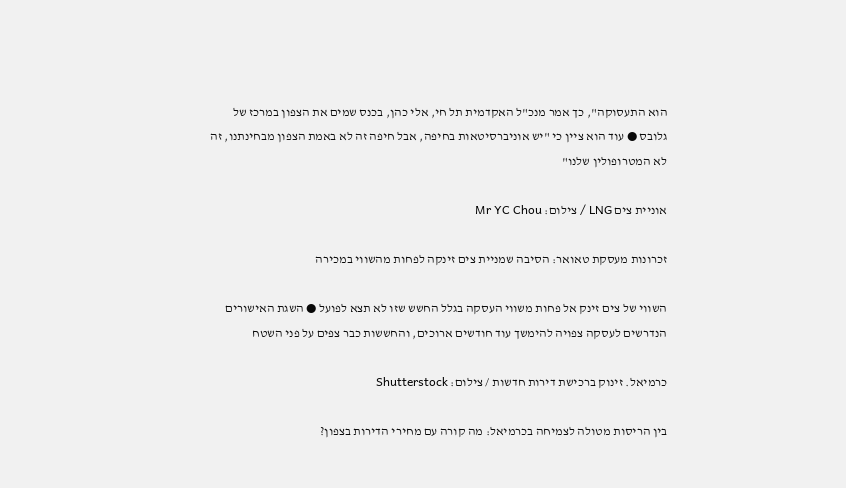הוא התעסוקה", כך אמר מנכ"ל האקדמית תל חי, אלי כהן, בכנס שמים את הצפון במרכז של גלובס ● עוד הוא ציין כי "יש אוניברסיטאות בחיפה, אבל חיפה זה לא באמת הצפון מבחינתנו, זה לא המטרופולין שלנו"

אוניית צים LNG / צילום: Mr YC Chou

זכרונות מעסקת טאואר: הסיבה שמניית צים זינקה לפחות מהשווי במכירה

השווי של צים זינק אל פחות משווי העסקה בגלל החשש שזו לא תצא לפועל ● השגת האישורים הנדרשים לעסקה צפויה להימשך עוד חודשים ארוכים, והחששות כבר צפים על פני השטח

כרמיאל. זינוק ברכישת דירות חדשות / צילום: Shutterstock

בין הריסות מטולה לצמיחה בכרמיאל: מה קורה עם מחירי הדירות בצפון?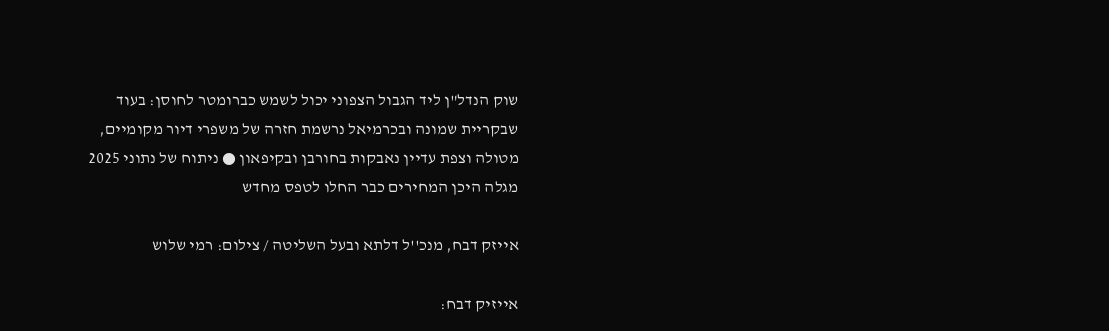שוק הנדל"ן ליד הגבול הצפוני יכול לשמש כברומטר לחוסן: בעוד שבקריית שמונה ובכרמיאל נרשמת חזרה של משפרי דיור מקומיים, מטולה וצפת עדיין נאבקות בחורבן ובקיפאון ● ניתוח של נתוני 2025 מגלה היכן המחירים כבר החלו לטפס מחדש

אייזק דבח, מנכ''ל דלתא ובעל השליטה / צילום: רמי שלוש

אייזיק דבח: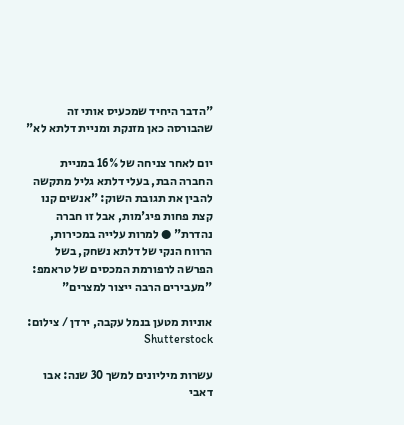"הדבר היחיד שמכעיס אותי זה שהבורסה כאן מזנקת ומניית דלתא לא"

יום לאחר צניחה של 16% במניית החברה הבת, בעלי דלתא גליל מתקשה להבין את תגובת השוק: "אנשים קנו קצת פחות פיג'מות, אבל זו חברה נהדרת" ● למרות עלייה במכירות, הרווח הנקי של דלתא נשחק, בשל הפרשה לרפורמת המכסים של טראמפ: "מעבירים הרבה ייצור למצרים"

אוניות מטען בנמל עקבה, ירדן / צילום: Shutterstock

עשרות מיליונים למשך 30 שנה: אבו דאבי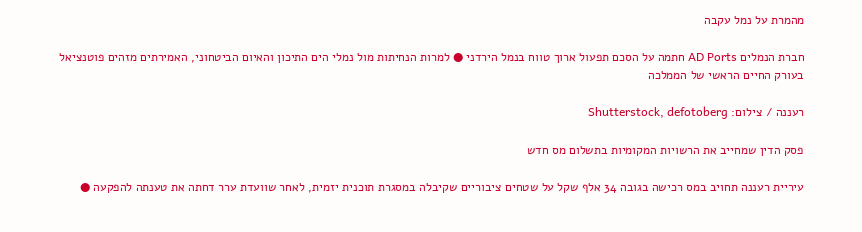מהמרת על נמל עקבה

חברת הנמלים AD Ports חתמה על הסכם תפעול ארוך טווח בנמל הירדני ● למרות הנחיתות מול נמלי הים התיכון והאיום הביטחוני, האמירתים מזהים פוטנציאל בעורק החיים הראשי של הממלכה

רעננה / צילום: Shutterstock, defotoberg

פסק הדין שמחייב את הרשויות המקומיות בתשלום מס חדש

עיריית רעננה תחויב במס רכישה בגובה 34 אלף שקל על שטחים ציבוריים שקיבלה במסגרת תוכנית יזמית, לאחר שוועדת ערר דחתה את טענתה להפקעה ●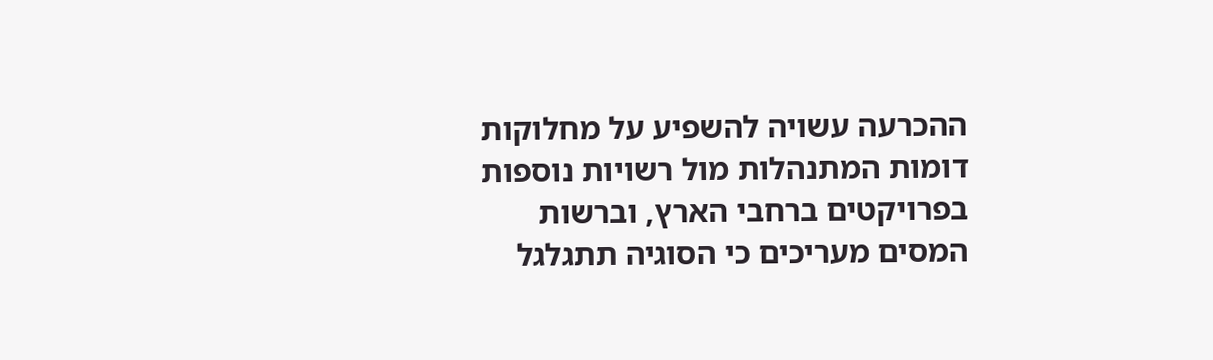ההכרעה עשויה להשפיע על מחלוקות דומות המתנהלות מול רשויות נוספות בפרויקטים ברחבי הארץ, וברשות המסים מעריכים כי הסוגיה תתגלגל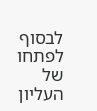לבסוף לפתחו של העליון